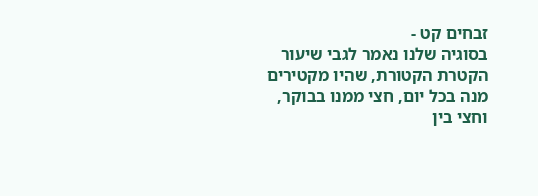זבחים קט -
בסוגיה שלנו נאמר לגבי שיעור הקטרת הקטורת, שהיו מקטירים מנה בכל יום, חצי ממנו בבוקר, וחצי בין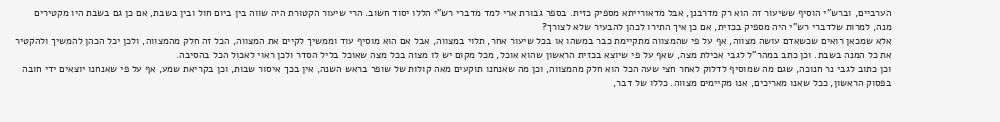הערביים, וברש"י הוסיף ששיעור זה הוא רק מדרבנן, אבל מדאורייתא מספיק כזית. בספר גבורת ארי למד מדברי רש"י הללו יסוד חשוב. הרי שיעור הקטורת היה שווה בין ביום חול ובין בשבת, אם כן גם בשבת היו מקטירים מנה, למרות שלדברי רש"י היה מספיק בכזית, אם כן איך התירו לכהן להבעיר שלא לצורך?
אלא שמכאן רואים שכשאדם עושה מצווה, אף על פי שהמצווה מתקיימת כבר במשהו או בכל שיעור אחר, תלוי במצווה, אבל אם הוא מוסיף עוד וממשיך לקיים את המצווה, הכל זה חלק מהמצווה, ולכן יכל הכהן להמשיך ולהקטיר את כל המנה בשבת. וכן כתב במהר"ל לגבי אכילת מצה, שאף על פי שיוצא בכזית הראשון שהוא אוכל, מכל מקום יש לו מצוה בכל מצה שאוכל בליל הסדר ולכן ראוי לאכול הכל בהסיבה.
וכן כתוב לגבי נר חנוכה, שגם מה שמוסיף לדלוק לאחר חצי שעה הכל הוא חלק מהמצווה, וכן מה שאנחנו תוקעים מאה קולות של שופר בראש השנה, אין בכך איסור שבות, וכן בקריאת שמע, אף על פי שאנחנו יוצאים ידי חובה בפסוק הראשון, ככל שאנו מאריכים, אנו מקיימים מצווה. כללו של דבר,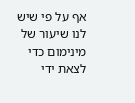אף על פי שיש לנו שיעור של מינימום כדי לצאת ידי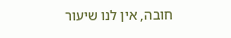חובה, אין לנו שיעור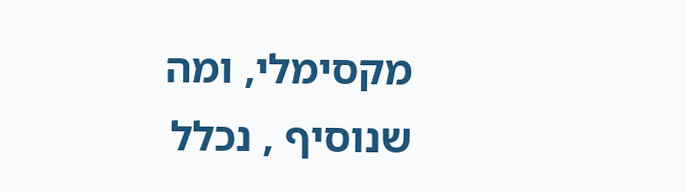מקסימלי, ומה שנוסיף , נכלל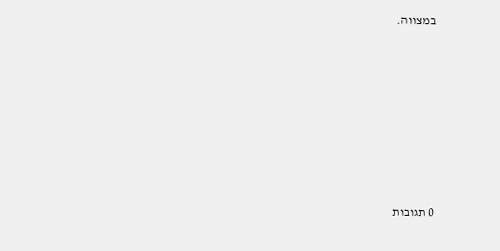במצווה.







0 תגובות